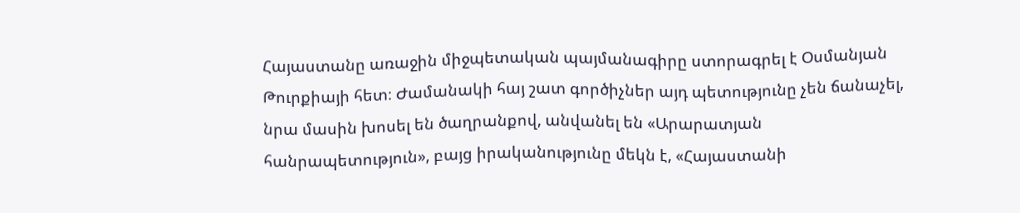Հայաստանը առաջին միջպետական պայմանագիրը ստորագրել է Օսմանյան Թուրքիայի հետ։ Ժամանակի հայ շատ գործիչներ այդ պետությունը չեն ճանաչել, նրա մասին խոսել են ծաղրանքով, անվանել են «Արարատյան հանրապետություն», բայց իրականությունը մեկն է, «Հայաստանի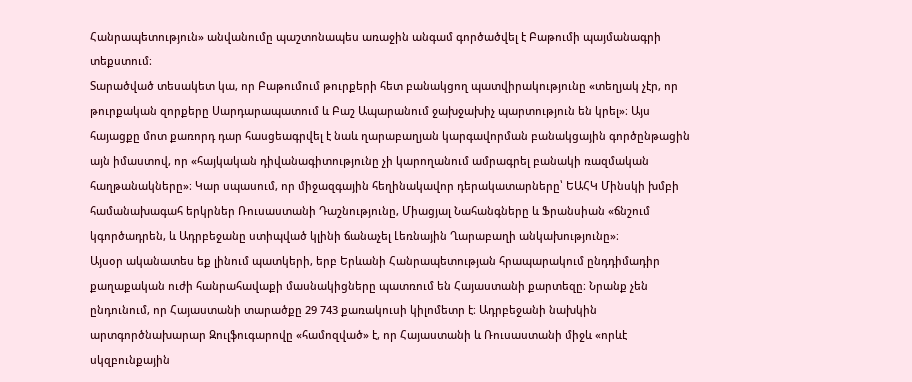Հանրապետություն» անվանումը պաշտոնապես առաջին անգամ գործածվել է Բաթումի պայմանագրի տեքստում։
Տարածված տեսակետ կա, որ Բաթումում թուրքերի հետ բանակցող պատվիրակությունը «տեղյակ չէր, որ թուրքական զորքերը Սարդարապատում և Բաշ Ապարանում ջախջախիչ պարտություն են կրել»։ Այս հայացքը մոտ քառորդ դար հասցեագրվել է նաև ղարաբաղյան կարգավորման բանակցային գործընթացին այն իմաստով, որ «հայկական դիվանագիտությունը չի կարողանում ամրագրել բանակի ռազմական հաղթանակները»։ Կար սպասում, որ միջազգային հեղինակավոր դերակատարները՝ ԵԱՀԿ Մինսկի խմբի համանախագահ երկրներ Ռուսաստանի Դաշնությունը, Միացյալ Նահանգները և Ֆրանսիան «ճնշում կգործադրեն, և Ադրբեջանը ստիպված կլինի ճանաչել Լեռնային Ղարաբաղի անկախությունը»։
Այսօր ականատես եք լինում պատկերի, երբ Երևանի Հանրապետության հրապարակում ընդդիմադիր քաղաքական ուժի հանրահավաքի մասնակիցները պատռում են Հայաստանի քարտեզը։ Նրանք չեն ընդունում, որ Հայաստանի տարածքը 29 743 քառակուսի կիլոմետր է։ Ադրբեջանի նախկին արտգործնախարար Զուլֆուգարովը «համոզված» է, որ Հայաստանի և Ռուսաստանի միջև «որևէ սկզբունքային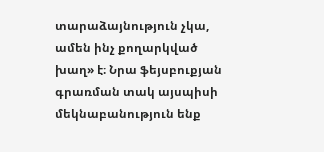տարաձայնություն չկա, ամեն ինչ քողարկված խաղ» է։ Նրա ֆեյսբուքյան գրառման տակ այսպիսի մեկնաբանություն ենք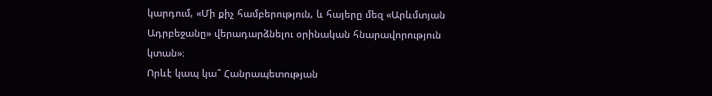կարդում, «Մի քիչ համբերություն, և հայերը մեզ «Արևմտյան Ադրբեջանը» վերադարձնելու օրինական հնարավորություն կտան»։
Որևէ կապ կա՞ Հանրապետության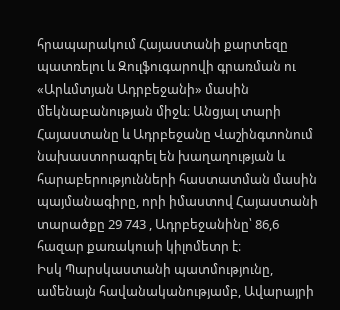հրապարակում Հայաստանի քարտեզը պատռելու և Զուլֆուգարովի գրառման ու «Արևմտյան Ադրբեջանի» մասին մեկնաբանության միջև։ Անցյալ տարի Հայաստանը և Ադրբեջանը Վաշինգտոնում նախաստորագրել են խաղաղության և հարաբերությունների հաստատման մասին պայմանագիրը, որի իմաստով Հայաստանի տարածքը 29 743 , Ադրբեջանինը՝ 86,6 հազար քառակուսի կիլոմետր է։
Իսկ Պարսկաստանի պատմությունը, ամենայն հավանականությամբ, Ավարայրի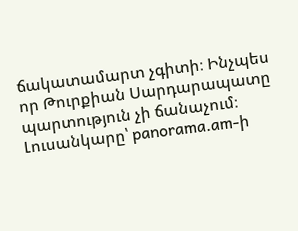ճակատամարտ չգիտի։ Ինչպես որ Թուրքիան Սարդարապատը պարտություն չի ճանաչում։
Լուսանկարը՝ panorama.am-ի